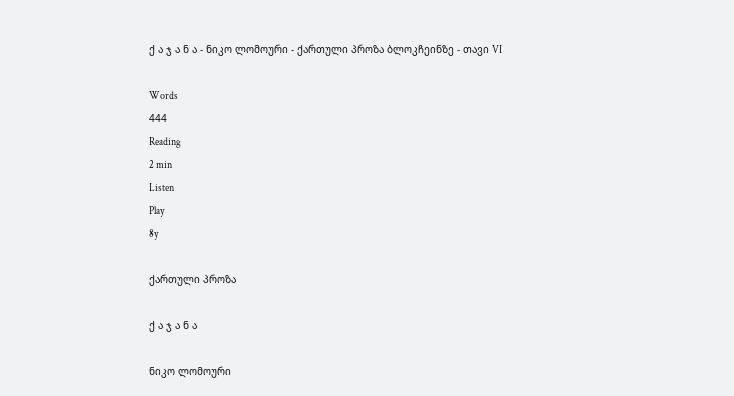ქ ა ჯ ა ნ ა - ნიკო ლომოური - ქართული პროზა ბლოკჩეინზე - თავი VI

Words
444
Reading
2 min
Listen
Play
8y

ქართული პროზა

ქ ა ჯ ა ნ ა

ნიკო ლომოური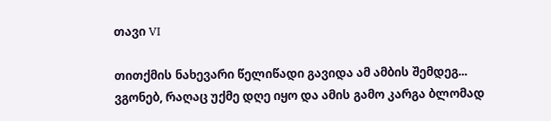თავი VI

თითქმის ნახევარი წელიწადი გავიდა ამ ამბის შემდეგ... ვგონებ, რაღაც უქმე დღე იყო და ამის გამო კარგა ბლომად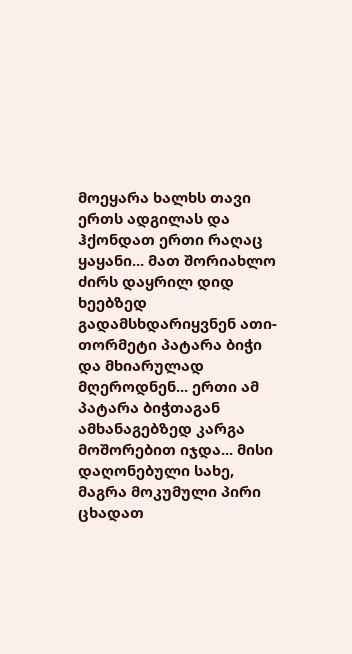მოეყარა ხალხს თავი ერთს ადგილას და ჰქონდათ ერთი რაღაც ყაყანი... მათ შორიახლო ძირს დაყრილ დიდ ხეებზედ გადამსხდარიყვნენ ათი-თორმეტი პატარა ბიჭი და მხიარულად მღეროდნენ... ერთი ამ პატარა ბიჭთაგან ამხანაგებზედ კარგა მოშორებით იჯდა... მისი დაღონებული სახე, მაგრა მოკუმული პირი ცხადათ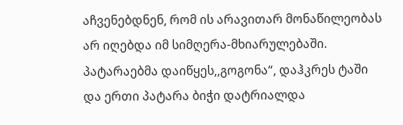აჩვენებდნენ, რომ ის არავითარ მონაწილეობას არ იღებდა იმ სიმღერა-მხიარულებაში. პატარაებმა დაიწყეს,,გოგონა“, დაჰკრეს ტაში და ერთი პატარა ბიჭი დატრიალდა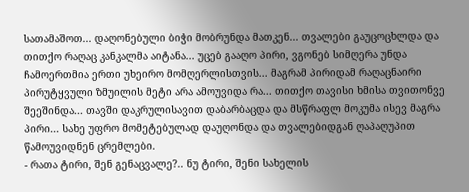სათამაშოთ... დაღონებული ბიჭი მობრუნდა მათკენ... თვალები გაუცოცხლდა და თითქო რაღაც კანკალმა აიტანა... უცებ გააღო პირი, ვგონებ სიმღერა უნდა ჩამოერთმია ერთი უხეირო მომღერლისთვის... მაგრამ პირიდამ რაღაცნაირი პირუტყვული ზმუილის მეტი არა ამოუვიდა რა... თითქო თავისი ხმისა თვითონვე შეეშინდა... თავში დაკრულისავით დაბარბაცდა და მსწრაფლ მოკუმა ისევ მაგრა პირი... სახე უფრო მომეტებულად დაუღონდა და თვალებიდგან ღაპაღუპით წამოუვიდნენ ცრემლები.
- რათა ტირი, შენ გენაცვალე?.. ნუ ტირი, შენი სახელის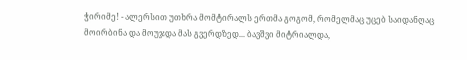ჭირიმე! - ალერსით უთხრა მომტირალს ერთმა გოგომ, რომელმაც უცებ საიდანღაც მოირბინა და მოუჯდა მას გვერდზედ... ბავშვი მიტრიალდა,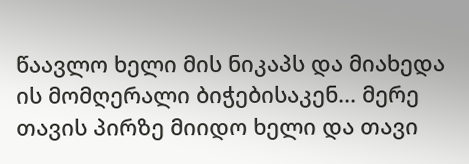წაავლო ხელი მის ნიკაპს და მიახედა ის მომღერალი ბიჭებისაკენ... მერე თავის პირზე მიიდო ხელი და თავი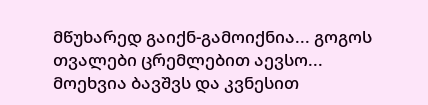მწუხარედ გაიქნ-გამოიქნია... გოგოს თვალები ცრემლებით აევსო... მოეხვია ბავშვს და კვნესით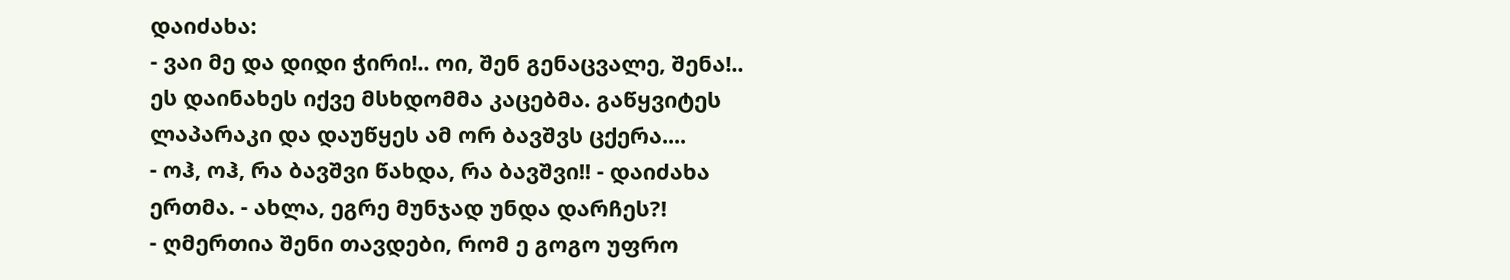დაიძახა:
- ვაი მე და დიდი ჭირი!.. ოი, შენ გენაცვალე, შენა!..
ეს დაინახეს იქვე მსხდომმა კაცებმა. გაწყვიტეს ლაპარაკი და დაუწყეს ამ ორ ბავშვს ცქერა....
- ოჰ, ოჰ, რა ბავშვი წახდა, რა ბავშვი!! - დაიძახა ერთმა. - ახლა, ეგრე მუნჯად უნდა დარჩეს?!
- ღმერთია შენი თავდები, რომ ე გოგო უფრო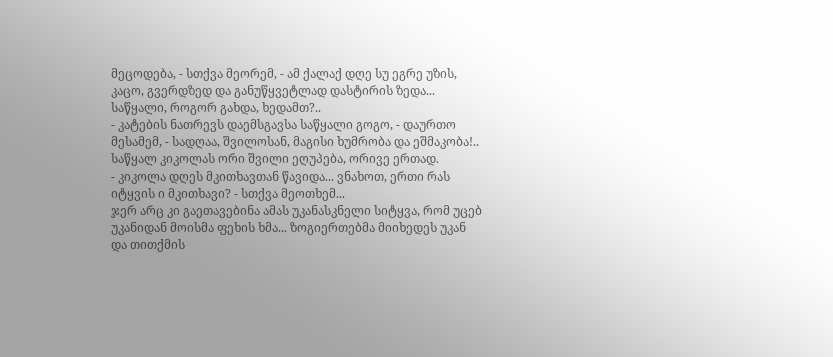მეცოდება, - სთქვა მეორემ, - ამ ქალაქ დღე სუ ეგრე უზის, კაცო, გვერდზედ და განუწყვეტლად დასტირის ზედა... საწყალი, როგორ გახდა, ხედამთ?..
- კატების ნათრევს დაემსგავსა საწყალი გოგო, - დაურთო მესამემ, - სადღაა, შვილოსან, მაგისი ხუმრობა და ეშმაკობა!.. საწყალ კიკოლას ორი შვილი ეღუპება, ორივე ერთად.
- კიკოლა დღეს მკითხავთან წავიდა... ვნახოთ, ერთი რას იტყვის ი მკითხავი? - სთქვა მეოთხემ...
ჯერ არც კი გაეთავებინა ამას უკანასკნელი სიტყვა, რომ უცებ უკანიდან მოისმა ფეხის ხმა... ზოგიერთებმა მიიხედეს უკან და თითქმის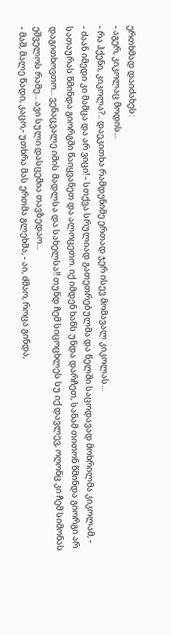ერთხმად დაიძახეს:
- აგერ, კიკოლაც მოდის...
- რა ჰქენი, კიკოლა?.. დაეკითხა რამდენიმე ერთად ჯერ ისევ მომავალ კიკოლას...
- ძაან იმედი კი მამცა და არ ვიცი! - სთქვა სრულიად გათეთრებულმა და წელში საცოდავად მოხრილმა კიკოლამ, - სათაურას წმინდა გიორგში წაიყვანეთ და ალოცეთო. იქ იმდენ ხანს უნდა დარჩეთ, სანამ თითონ წმინდა გიორგი არ დაგითხოვთო... ვენაცვალე იმის მადლსა და სახელსა!! თუნდ ჩემ სიცოცხლეს სუ იქ დავლევ, ოღონც კი ჩემ სიმონას ეშველოს რამე... ავი სული დასცემია თავზედაო...
- მაშ, მალე წადი, კაცო,- უთხრა მას ერთმა გლეხმა, - აი, ძმაო, როცა გინდა,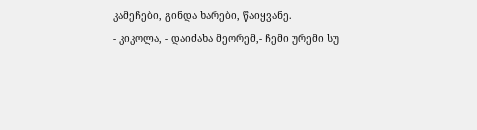კამეჩები, გინდა ხარები, წაიყვანე.
- კიკოლა, - დაიძახა მეორემ,- ჩემი ურემი სუ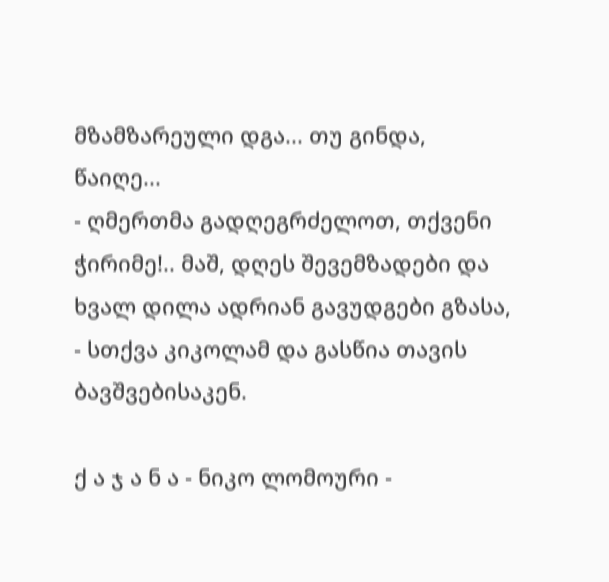მზამზარეული დგა... თუ გინდა, წაიღე...
- ღმერთმა გადღეგრძელოთ, თქვენი ჭირიმე!.. მაშ, დღეს შევემზადები და ხვალ დილა ადრიან გავუდგები გზასა, - სთქვა კიკოლამ და გასწია თავის ბავშვებისაკენ.

ქ ა ჯ ა ნ ა - ნიკო ლომოური -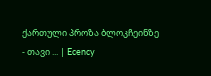ქართული პროზა ბლოკჩეინზე - თავი ... | Ecency